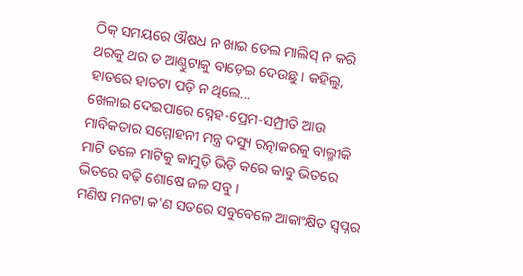ଠିକ୍ ସମୟରେ ଔଷଧ ନ ଖାଇ ତେଲ ମାଲିସ୍ ନ କରି ଥରକୁ ଥର ତ ଆଣ୍ଠୁଟାକୁ ବାଡ଼େଇ ଦେଉଛୁ । କହିଲୁ, ହାତରେ ହାତଟା ପଡ଼ି ନ ଥିଲେ...
ଖେଳାଇ ଦେଇପାରେ ସ୍ନେହ-ପ୍ରେମ-ସମ୍ପ୍ରୀତି ଆଉ ମାବିକତାର ସମ୍ମୋହନୀ ମନ୍ତ୍ର ଦସ୍ୟୁ ରତ୍ନାକରକୁ ବାଲ୍ମୀକି
ମାଟି ତଳେ ମାଟିକୁ କାମୁଡ଼ି ଭିଡ଼ି କରେ କାବୁ ଭିତରେ ଭିତରେ ବଢ଼ି ଶୋଷେ ଜଳ ସବୁ ।
ମଣିଷ ମନଟା କ'ଣ ସତରେ ସବୁବେଳେ ଆକାଂକ୍ଷିତ ସ୍ୱପ୍ନର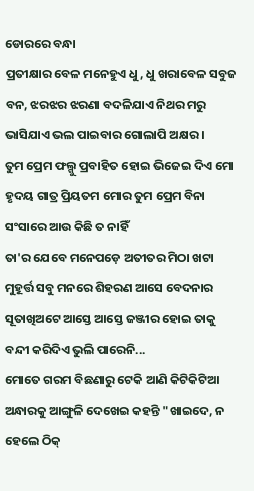ଡୋରରେ ବନ୍ଧା
ପ୍ରତୀକ୍ଷାର ବେଳ ମନେହୁଏ ଧୁ, ଧୁ ଖରାବେଳ ସବୁଜ ବନ, ଝରଝର ଝରଣା ବଦଳିଯାଏ ନିଥର ମରୁ ଭାସିଯାଏ ଭଲ ପାଇବାର ଗୋଲାପି ଅକ୍ଷର ।
ତୁମ ପ୍ରେମ ଫଲ୍ଗୁ ପ୍ରବାହିତ ହୋଇ ଭିଜେଇ ଦିଏ ମୋ ହୃଦୟ ଗାତ୍ର ପ୍ରିୟତମ ମୋର ତୁମ ପ୍ରେମ ବିନା ସଂସାରେ ଆଉ କିଛି ତ ନାହିଁ
ତା'ର ଯେବେ ମନେପଡ଼େ ଅତୀତର ମିଠା ଖଟା ମୁହୂର୍ତ୍ତ ସବୁ ମନରେ ଶିହରଣ ଆସେ ବେଦନାର ସୂତାଖିଅଟେ ଆସ୍ତେ ଆସ୍ତେ ଜଞ୍ଜୀର ହୋଇ ତାକୁ ବନ୍ଦୀ କରିଦିଏ ଭୁଲି ପାରେନି...
ମୋତେ ଗରମ ବିଛଣାରୁ ଟେକି ଆଣି କିଟିକିଟିଆ ଅନ୍ଧାରକୁ ଆଙ୍ଗୁଳି ଦେଖେଇ କହନ୍ତି "ଖାଇଦେ, ନ ହେଲେ ଠିକ୍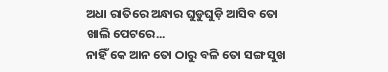ଅଧା ରାତିରେ ଅନ୍ଧାର ଘୁଡୁଘୁଡ଼ି ଆସିବ ତୋ ଖାଲି ପେଟରେ...
ନାହିଁ କେ ଆନ ତୋ ଠାରୁ ବଳି ତୋ ସଙ୍ଗ ସୁଖ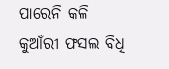ପାରେନି କଳି
କୁଆଁରୀ ଫସଲ ବିଧି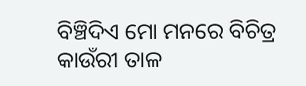ବିଞ୍ଚିଦିଏ ମୋ ମନରେ ବିଚିତ୍ର କାଉଁରୀ ତାଳ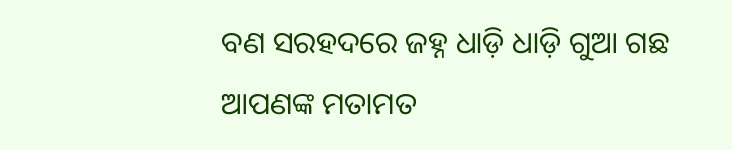ବଣ ସରହଦରେ ଜହ୍ନ ଧାଡ଼ି ଧାଡ଼ି ଗୁଆ ଗଛ
ଆପଣଙ୍କ ମତାମତ